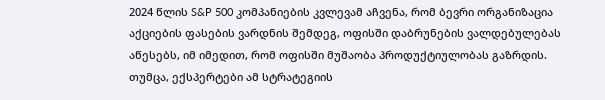2024 წლის S&P 500 კომპანიების კვლევამ აჩვენა, რომ ბევრი ორგანიზაცია აქციების ფასების ვარდნის შემდეგ, ოფისში დაბრუნების ვალდებულებას აწესებს, იმ იმედით, რომ ოფისში მუშაობა პროდუქტიულობას გაზრდის. თუმცა, ექსპერტები ამ სტრატეგიის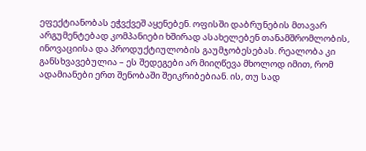ეფექტიანობას ეჭვქვეშ აყენებენ. ოფისში დაბრუნების მთავარ არგუმენტებად კომპანიები ხშირად ასახელებენ თანამშრომლობის, ინოვაციისა და პროდუქტიულობის გაუმჯობესებას. რეალობა კი განსხვავებულია – ეს შედეგები არ მიიღწევა მხოლოდ იმით, რომ ადამიანები ერთ შენობაში შეიკრიბებიან. ის, თუ სად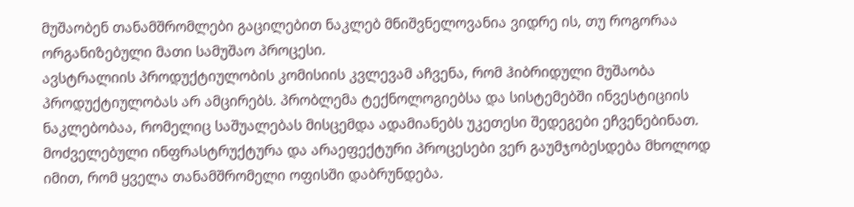მუშაობენ თანამშრომლები გაცილებით ნაკლებ მნიშვნელოვანია ვიდრე ის, თუ როგორაა ორგანიზებული მათი სამუშაო პროცესი.
ავსტრალიის პროდუქტიულობის კომისიის კვლევამ აჩვენა, რომ ჰიბრიდული მუშაობა პროდუქტიულობას არ ამცირებს. პრობლემა ტექნოლოგიებსა და სისტემებში ინვესტიციის ნაკლებობაა, რომელიც საშუალებას მისცემდა ადამიანებს უკეთესი შედეგები ეჩვენებინათ. მოძველებული ინფრასტრუქტურა და არაეფექტური პროცესები ვერ გაუმჯობესდება მხოლოდ იმით, რომ ყველა თანამშრომელი ოფისში დაბრუნდება.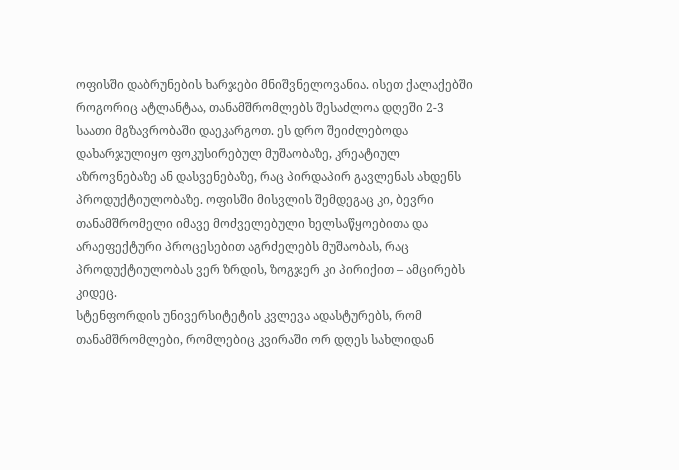ოფისში დაბრუნების ხარჯები მნიშვნელოვანია. ისეთ ქალაქებში როგორიც ატლანტაა, თანამშრომლებს შესაძლოა დღეში 2-3 საათი მგზავრობაში დაეკარგოთ. ეს დრო შეიძლებოდა დახარჯულიყო ფოკუსირებულ მუშაობაზე, კრეატიულ აზროვნებაზე ან დასვენებაზე, რაც პირდაპირ გავლენას ახდენს პროდუქტიულობაზე. ოფისში მისვლის შემდეგაც კი, ბევრი თანამშრომელი იმავე მოძველებული ხელსაწყოებითა და არაეფექტური პროცესებით აგრძელებს მუშაობას, რაც პროდუქტიულობას ვერ ზრდის, ზოგჯერ კი პირიქით – ამცირებს კიდეც.
სტენფორდის უნივერსიტეტის კვლევა ადასტურებს, რომ თანამშრომლები, რომლებიც კვირაში ორ დღეს სახლიდან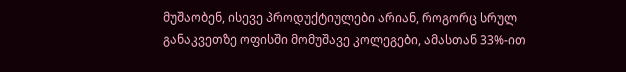მუშაობენ, ისევე პროდუქტიულები არიან, როგორც სრულ განაკვეთზე ოფისში მომუშავე კოლეგები, ამასთან 33%-ით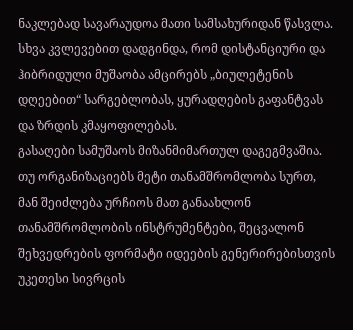ნაკლებად სავარაუდოა მათი სამსახურიდან წასვლა. სხვა კვლევებით დადგინდა, რომ დისტანციური და ჰიბრიდული მუშაობა ამცირებს „ბიულეტენის დღეებით“ სარგებლობას, ყურადღების გაფანტვას და ზრდის კმაყოფილებას.
გასაღები სამუშაოს მიზანმიმართულ დაგეგმვაშია. თუ ორგანიზაციებს მეტი თანამშრომლობა სურთ, მან შეიძლება ურჩიოს მათ განაახლონ თანამშრომლობის ინსტრუმენტები, შეცვალონ შეხვედრების ფორმატი იდეების გენერირებისთვის უკეთესი სივრცის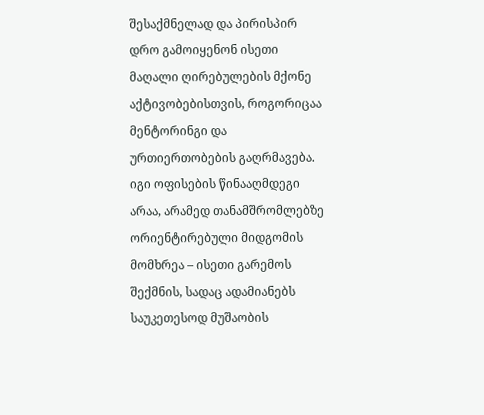შესაქმნელად და პირისპირ დრო გამოიყენონ ისეთი მაღალი ღირებულების მქონე აქტივობებისთვის, როგორიცაა მენტორინგი და ურთიერთობების გაღრმავება. იგი ოფისების წინააღმდეგი არაა, არამედ თანამშრომლებზე ორიენტირებული მიდგომის მომხრეა – ისეთი გარემოს შექმნის, სადაც ადამიანებს საუკეთესოდ მუშაობის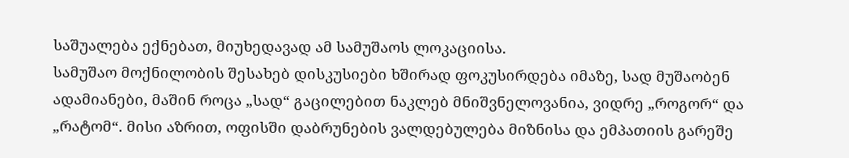საშუალება ექნებათ, მიუხედავად ამ სამუშაოს ლოკაციისა.
სამუშაო მოქნილობის შესახებ დისკუსიები ხშირად ფოკუსირდება იმაზე, სად მუშაობენ ადამიანები, მაშინ როცა „სად“ გაცილებით ნაკლებ მნიშვნელოვანია, ვიდრე „როგორ“ და „რატომ“. მისი აზრით, ოფისში დაბრუნების ვალდებულება მიზნისა და ემპათიის გარეშე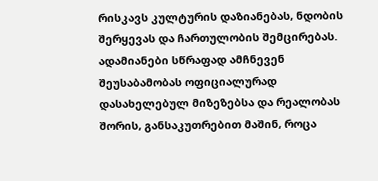რისკავს კულტურის დაზიანებას, ნდობის შერყევას და ჩართულობის შემცირებას. ადამიანები სწრაფად ამჩნევენ შეუსაბამობას ოფიციალურად დასახელებულ მიზეზებსა და რეალობას შორის, განსაკუთრებით მაშინ, როცა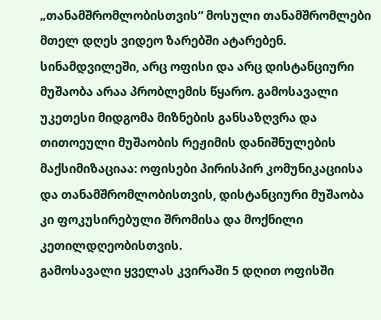„თანამშრომლობისთვის“ მოსული თანამშრომლები მთელ დღეს ვიდეო ზარებში ატარებენ.
სინამდვილეში, არც ოფისი და არც დისტანციური მუშაობა არაა პრობლემის წყარო. გამოსავალი უკეთესი მიდგომა მიზნების განსაზღვრა და თითოეული მუშაობის რეჟიმის დანიშნულების მაქსიმიზაციაა: ოფისები პირისპირ კომუნიკაციისა და თანამშრომლობისთვის, დისტანციური მუშაობა კი ფოკუსირებული შრომისა და მოქნილი კეთილდღეობისთვის.
გამოსავალი ყველას კვირაში 5 დღით ოფისში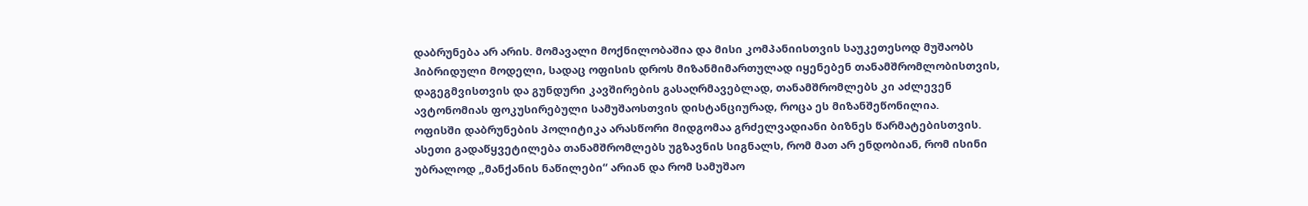დაბრუნება არ არის. მომავალი მოქნილობაშია და მისი კომპანიისთვის საუკეთესოდ მუშაობს ჰიბრიდული მოდელი, სადაც ოფისის დროს მიზანმიმართულად იყენებენ თანამშრომლობისთვის, დაგეგმვისთვის და გუნდური კავშირების გასაღრმავებლად, თანამშრომლებს კი აძლევენ ავტონომიას ფოკუსირებული სამუშაოსთვის დისტანციურად, როცა ეს მიზანშეწონილია.
ოფისში დაბრუნების პოლიტიკა არასწორი მიდგომაა გრძელვადიანი ბიზნეს წარმატებისთვის. ასეთი გადაწყვეტილება თანამშრომლებს უგზავნის სიგნალს, რომ მათ არ ენდობიან, რომ ისინი უბრალოდ „მანქანის ნაწილები“ არიან და რომ სამუშაო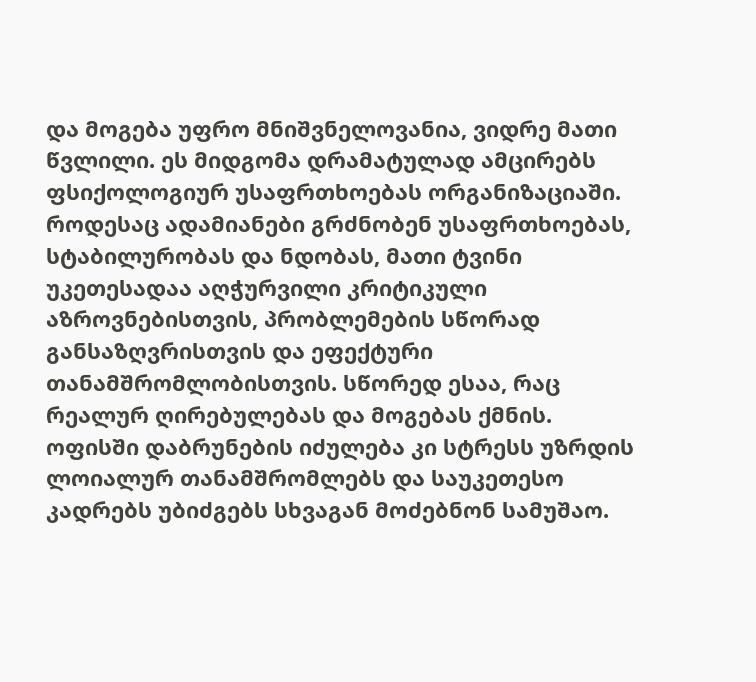და მოგება უფრო მნიშვნელოვანია, ვიდრე მათი წვლილი. ეს მიდგომა დრამატულად ამცირებს ფსიქოლოგიურ უსაფრთხოებას ორგანიზაციაში.
როდესაც ადამიანები გრძნობენ უსაფრთხოებას, სტაბილურობას და ნდობას, მათი ტვინი უკეთესადაა აღჭურვილი კრიტიკული აზროვნებისთვის, პრობლემების სწორად განსაზღვრისთვის და ეფექტური თანამშრომლობისთვის. სწორედ ესაა, რაც რეალურ ღირებულებას და მოგებას ქმნის. ოფისში დაბრუნების იძულება კი სტრესს უზრდის ლოიალურ თანამშრომლებს და საუკეთესო კადრებს უბიძგებს სხვაგან მოძებნონ სამუშაო.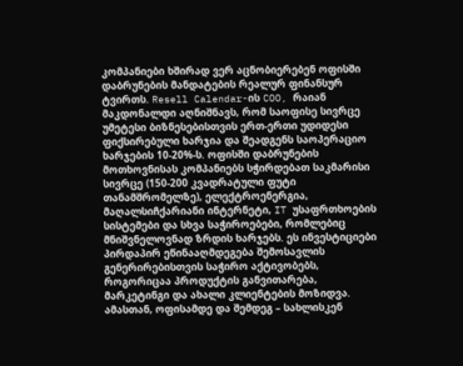კომპანიები ხშირად ვერ აცნობიერებენ ოფისში დაბრუნების მანდატების რეალურ ფინანსურ ტვირთს. Resell Calendar-ის COO, რაიან მაკდონალდი აღნიშნავს, რომ საოფისე სივრცე უმეტესი ბიზნესებისთვის ერთ-ერთი უდიდესი ფიქსირებული ხარჯია და შეადგენს საოპერაციო ხარჯების 10-20%-ს. ოფისში დაბრუნების მოთხოვნისას კომპანიებს სჭირდებათ საკმარისი სივრცე (150-200 კვადრატული ფუტი თანამშრომელზე), ელექტროენერგია, მაღალსიჩქარიანი ინტერნეტი, IT უსაფრთხოების სისტემები და სხვა საჭიროებები, რომლებიც მნიშვნელოვნად ზრდის ხარჯებს. ეს ინვესტიციები პირდაპირ ეწინააღმდეგება შემოსავლის გენერირებისთვის საჭირო აქტივობებს, როგორიცაა პროდუქტის განვითარება, მარკეტინგი და ახალი კლიენტების მოზიდვა.
ამასთან, ოფისამდე და შემდეგ – სახლისკენ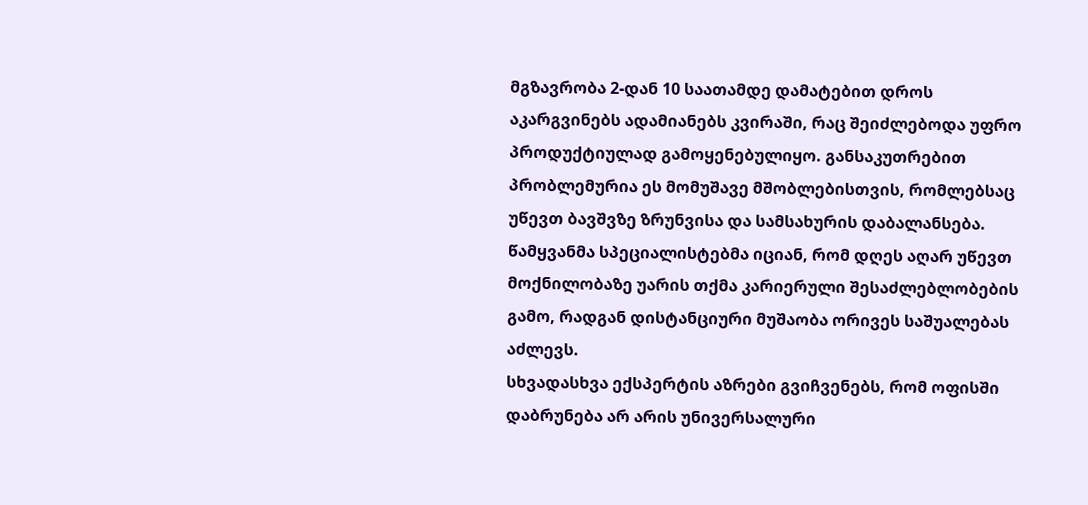მგზავრობა 2-დან 10 საათამდე დამატებით დროს აკარგვინებს ადამიანებს კვირაში, რაც შეიძლებოდა უფრო პროდუქტიულად გამოყენებულიყო. განსაკუთრებით პრობლემურია ეს მომუშავე მშობლებისთვის, რომლებსაც უწევთ ბავშვზე ზრუნვისა და სამსახურის დაბალანსება. წამყვანმა სპეციალისტებმა იციან, რომ დღეს აღარ უწევთ მოქნილობაზე უარის თქმა კარიერული შესაძლებლობების გამო, რადგან დისტანციური მუშაობა ორივეს საშუალებას აძლევს.
სხვადასხვა ექსპერტის აზრები გვიჩვენებს, რომ ოფისში დაბრუნება არ არის უნივერსალური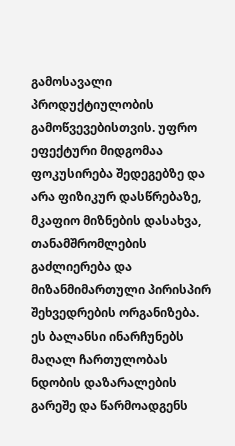გამოსავალი პროდუქტიულობის გამოწვევებისთვის. უფრო ეფექტური მიდგომაა ფოკუსირება შედეგებზე და არა ფიზიკურ დასწრებაზე, მკაფიო მიზნების დასახვა, თანამშრომლების გაძლიერება და მიზანმიმართული პირისპირ შეხვედრების ორგანიზება. ეს ბალანსი ინარჩუნებს მაღალ ჩართულობას ნდობის დაზარალების გარეშე და წარმოადგენს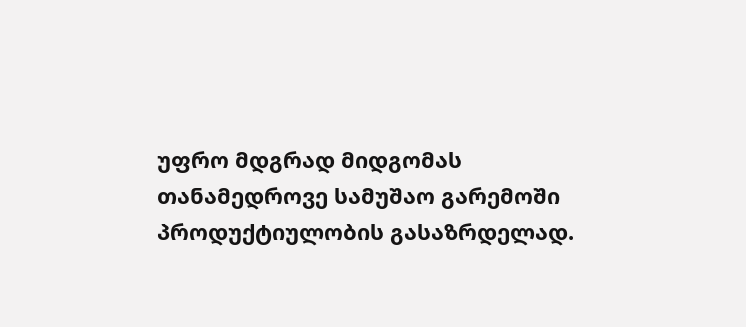უფრო მდგრად მიდგომას თანამედროვე სამუშაო გარემოში პროდუქტიულობის გასაზრდელად.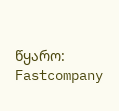წყარო: Fastcompany